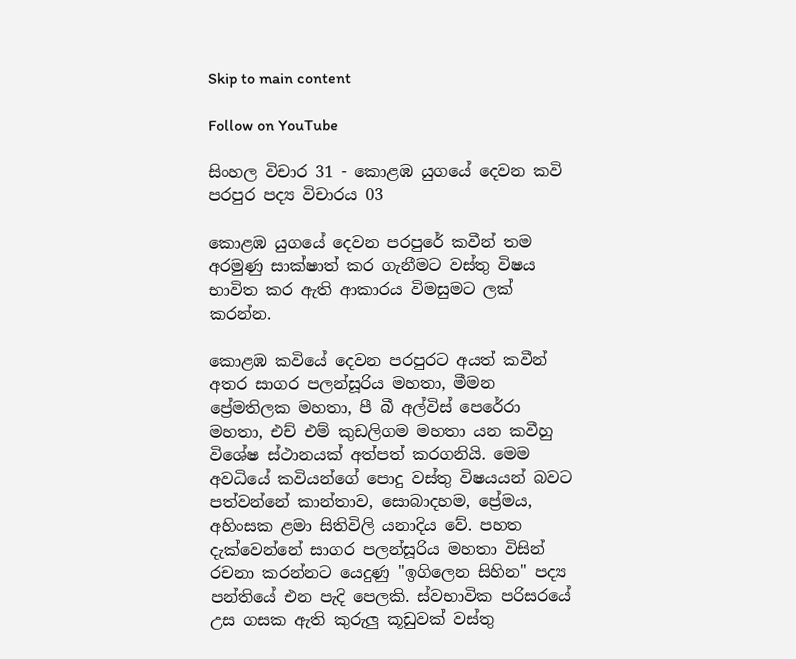Skip to main content

Follow on YouTube

සිංහල විචාර 31 - කොළඹ යුගයේ දෙවන කවි පරපුර පද්‍ය විචාරය 03

කොළඹ යුගයේ දෙවන පරපුරේ කවීන් තම අරමුණු සාක්ෂාත් කර ගැනීමට වස්තු විෂය භාවිත කර ඇති ආකාරය විමසුමට ලක් කරන්න.

කොළඹ කවියේ දෙවන පරපුරට අයත් කවීන් අතර සාගර පලන්සූරිය මහතා, මීමන ප්‍රේමතිලක මහතා, පී බී අල්විස් පෙරේරා මහතා, එච් එම් කුඩලිගම මහතා යන කවීහු විශේෂ ස්ථානයක් අත්පත් කරගනියි. මෙම අවධියේ කවියන්ගේ පොදු වස්තු විෂයයන් බවට පත්වන්නේ කාන්තාව, සොබාදහම, ප්‍රේමය, අහිංසක ළමා සිතිවිලි යනාදිය වේ. පහත දැක්වෙන්නේ සාගර පලන්සූරිය මහතා විසින් රචනා කරන්නට යෙදුණු "ඉගිලෙන සිහින" පද්‍ය පන්තියේ එන පැදි පෙලකි. ස්වභාවික පරිසරයේ උස ගසක ඇති කුරුලු කූඩුවක් වස්තු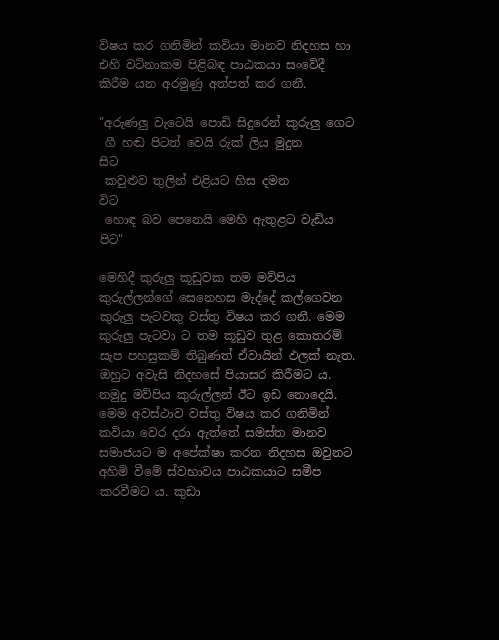විෂය කර ගනිමින් කවියා මානව නිදහස හා එහි වටිනාකම පිළිබඳ පාඨකයා සංවේදී කිරීම යන අරමුණු අත්පත් කර ගනී.

"අරුණලු වැටෙයි පොඩි සිදුරෙන් කුරුලු ගෙට
 ගී හඬ පිටත් වෙයි රුක් ලිය මුදුන            සිට
 කවුළුව තුලින් එළියට හිස දමන              විට
 හොඳ බව පෙනෙයි මෙහි ඇතුළට වැඩිය පිට"

මෙහිදී කුරුලු කූඩුවක තම මව්පිය කුරුල්ලන්ගේ සෙනෙහස මැද්දේ කල්ගෙවන කුරුලු පැටවකු වස්තු විෂය කර ගනී. මෙම කුරුලු පැටවා ට තම කූඩුව තුළ කොතරම් සැප පහසුකම් තිබුණත් ඒවායින් ඵලක් නැත. ඔහුට අවැසි නිදහසේ පියාසර කිරීමට ය. නමුදු මව්පිය කුරුල්ලන් ඊට ඉඩ නොදෙයි. මෙම අවස්ථාව වස්තු විෂය කර ගනිමින් කවියා වෙර දරා ඇත්තේ සමස්ත මානව සමාජයට ම අපේක්ෂා කරන නිදහස ඔවුනට අහිමි වීමේ ස්වභාවය පාඨකයාට සමීප කරවීමට ය. කුඩා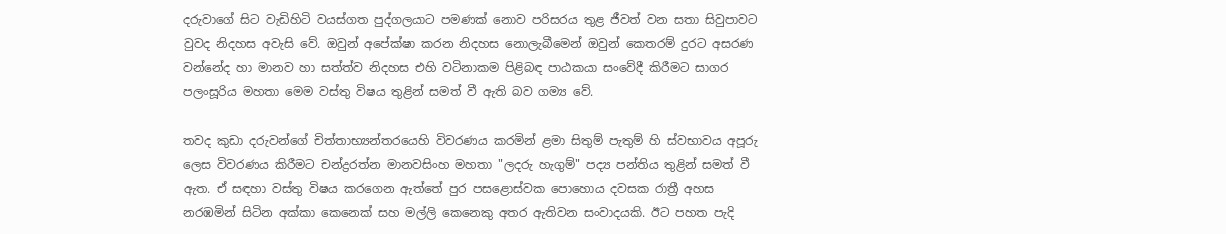දරුවාගේ සිට වැඩිහිටි වයස්ගත පුද්ගලයාට පමණක් නොව පරිසරය තුළ ජීවත් වන සතා සිවුපාවට වුවද නිදහස අවැසි වේ. ඔවුන් අපේක්ෂා කරන නිදහස නොලැබීමෙන් ඔවුන් කෙතරම් දුරට අසරණ වන්නේද හා මානව හා සත්ත්ව නිදහස එහි වටිනාකම පිළිබඳ පාඨකයා සංවේදී කිරීමට සාගර පලංසූරිය මහතා මෙම වස්තු විෂය තුළින් සමත් වී ඇති බව ගම්‍ය වේ.

තවද කුඩා දරුවන්ගේ චිත්තාභ්‍යන්තරයෙහි විවරණය කරමින් ළමා සිතුම් පැතුම් හි ස්වභාවය අපූරු ලෙස විවරණය කිරීමට චන්ද්‍රරත්න මානවසිංහ මහතා "ලදරු හැගුම්" පද්‍ය පන්තිය තුළින් සමත් වී ඇත. ඒ සඳහා වස්තු විෂය කරගෙන ඇත්තේ පුර පසළොස්වක පොහොය දවසක රාත්‍රී අහස නරඹමින් සිටින අක්කා කෙනෙක් සහ මල්ලි කෙනෙකු අතර ඇතිවන සංවාදයකි. ඊට පහත පැදි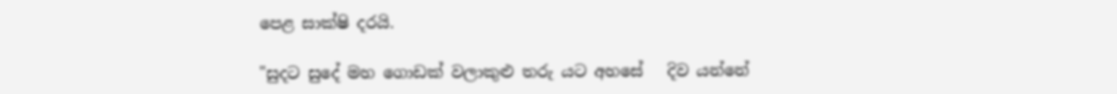පෙළ සාක්ෂි දරයි.

"සුදට සුදේ මහ ගොඩක් වලාකුළු තරු යට අහසේ   දිව යන්නේ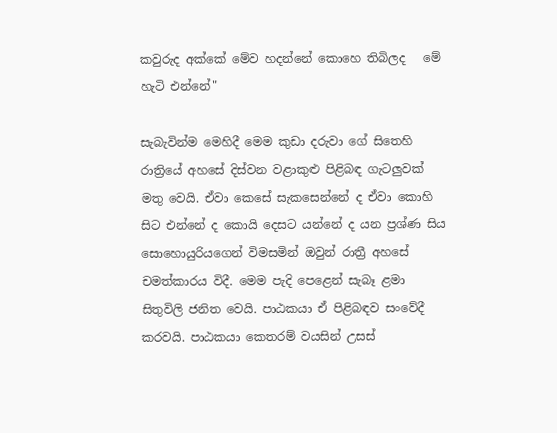කවුරුද අක්කේ මේව හදන්නේ කොහෙ තිබිලද   මේ හැටි එන්නේ"

සැබැවින්ම මෙහිදී මෙම කුඩා දරුවා ගේ සිතෙහි රාත්‍රියේ අහසේ දිස්වන වළාකුළු පිළිබඳ ගැටලුවක් මතු වෙයි. ඒවා කෙසේ සැකසෙන්නේ ද ඒවා කොහි සිට එන්නේ ද කොයි දෙසට යන්නේ ද යන ප්‍රශ්ණ සිය සොහොයුරියගෙන් විමසමින් ඔවුන් රාත්‍රී අහසේ චමත්කාරය විදී. මෙම පැදි පෙළෙන් සැබෑ ළමා සිතුවිලි ජනිත වෙයි. පාඨකයා ඒ පිළිබඳව සංවේදී කරවයි. පාඨකයා කෙතරම් වයසින් උසස්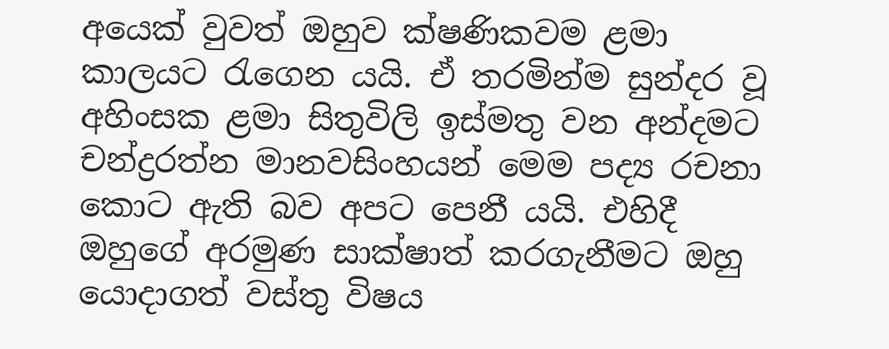අයෙක් වුවත් ඔහුව ක්ෂණිකවම ළමා කාලයට රැගෙන යයි. ඒ තරමින්ම සුන්දර වූ අහිංසක ළමා සිතුවිලි ඉස්මතු වන අන්දමට චන්ද්‍රරත්න මානවසිංහයන් මෙම පද්‍ය රචනා කොට ඇති බව අපට පෙනී යයි. එහිදී ඔහුගේ අරමුණ සාක්ෂාත් කරගැනීමට ඔහු යොදාගත් වස්තු විෂය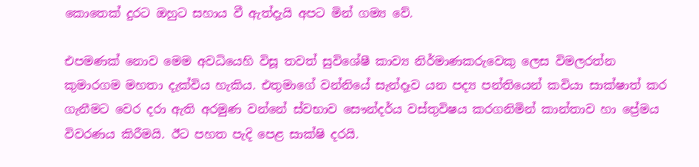කොතෙක් දුරට ඔහුට සහාය වී ඇත්දැයි අපට මින් ගම්‍ය වේ.

එපමණක් නොව මෙම අවධියෙහි විසූ තවත් සුවිශේෂී කාව්‍ය නිර්මාණකරුවෙකු ලෙස විමලරත්න කුමාරගම මහතා දැක්විය හැකිය. එතුමාගේ වන්නියේ සැන්දෑව යන පද්‍ය පන්තියෙන් කවියා සාක්ෂාත් කර ගැනීමට වෙර දරා ඇති අරමුණ වන්නේ ස්වභාව සෞන්දර්ය වස්තුවිෂය කරගනිමින් කාන්තාව හා ප්‍රේමය විවරණය කිරීමයි. ඊට පහත පැදි පෙළ සාක්ෂි දරයි.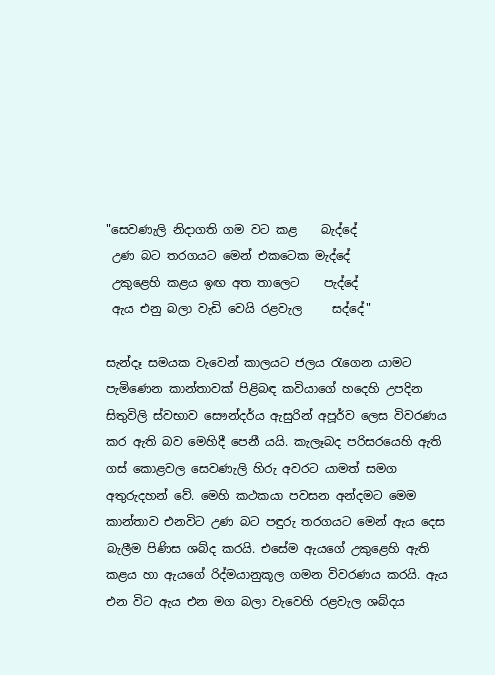"සෙවණැලි නිදාගති ගම වට කළ    බැද්දේ
 උණ බට තරගයට මෙන් එකටෙක මැද්දේ
 උකුළෙහි කළය ඉඟ අත තාලෙට    පැද්දේ
 ඇය එනු බලා වැඩි වෙයි රළවැල     සද්දේ"

සැන්දෑ සමයක වැවෙන් කාලයට ජලය රැගෙන යාමට පැමිණෙන කාන්තාවක් පිළිබඳ කවියාගේ හදෙහි උපදින සිතුවිලි ස්වභාව සෞන්දර්ය ඇසුරින් අපූර්ව ලෙස විවරණය කර ඇති බව මෙහිදී පෙනී යයි. කැලෑබද පරිසරයෙහි ඇති ගස් කොළවල සෙවණැලි හිරු අවරට යාමත් සමග අතුරුදහන් වේ. මෙහි කථකයා පවසන අන්දමට මෙම කාන්තාව එනවිට උණ බට පඳුරු තරගයට මෙන් ඇය දෙස බැලීම පිණිස ශබ්ද කරයි. එසේම ඇයගේ උකුළෙහි ඇති කළය හා ඇයගේ රිද්මයානුකූල ගමන විවරණය කරයි. ඇය එන විට ඇය එන මග බලා වැවෙහි රළවැල ශබ්දය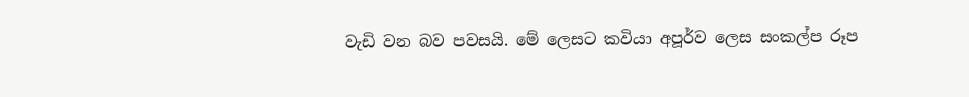වැඩි වන බව පවසයි. මේ ලෙසට කවියා අපූර්ව ලෙස සංකල්ප රූප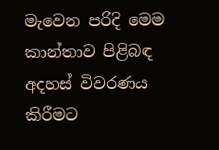මැවෙන පරිදි මෙම කාන්තාව පිළිබඳ අදහස් විවරණය කිරීමට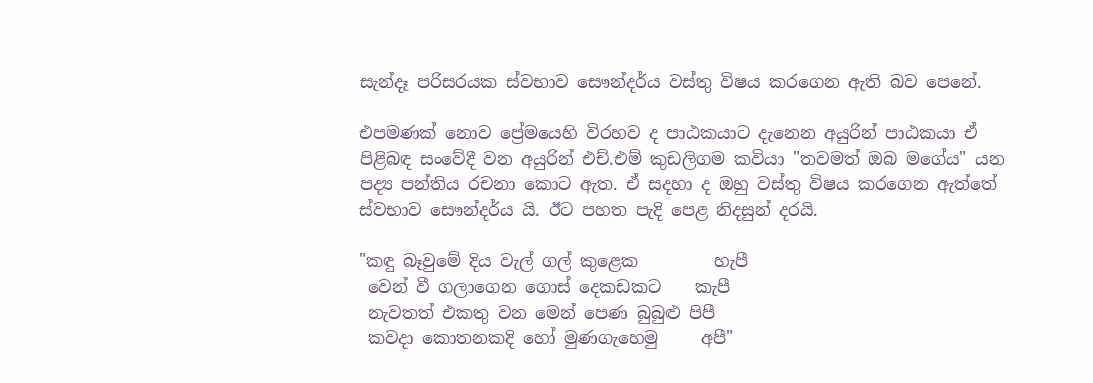සැන්දෑ පරිසරයක ස්වභාව සෞන්දර්ය වස්තු විෂය කරගෙන ඇති බව පෙනේ.

එපමණක් නොව ප්‍රේමයෙහි විරහව ද පාඨකයාට දැනෙන අයුරින් පාඨකයා ඒ පිළිබඳ සංවේදී වන අයුරින් එච්.එම් කුඩලිගම කවියා "තවමත් ඔබ මගේය" යන පද්‍ය පන්තිය රචනා කොට ඇත. ඒ සදහා ද ඔහු වස්තු විෂය කරගෙන ඇත්තේ ස්වභාව සෞන්දර්ය යි. ඊට පහත පැදි පෙළ නිදසුන් දරයි.

"කඳු බෑවුමේ දිය වැල් ගල් කුළෙක         හැපී
 වෙන් වී ගලාගෙන ගොස් දෙකඩකට    කැපී
 නැවතත් එකතු වන මෙන් පෙණ බුබුළු පිපී
 කවදා කොතනකදි හෝ මුණගැහෙමු     අපී"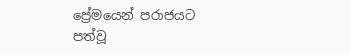ප්‍රේමයෙන් පරාජයට පත්වූ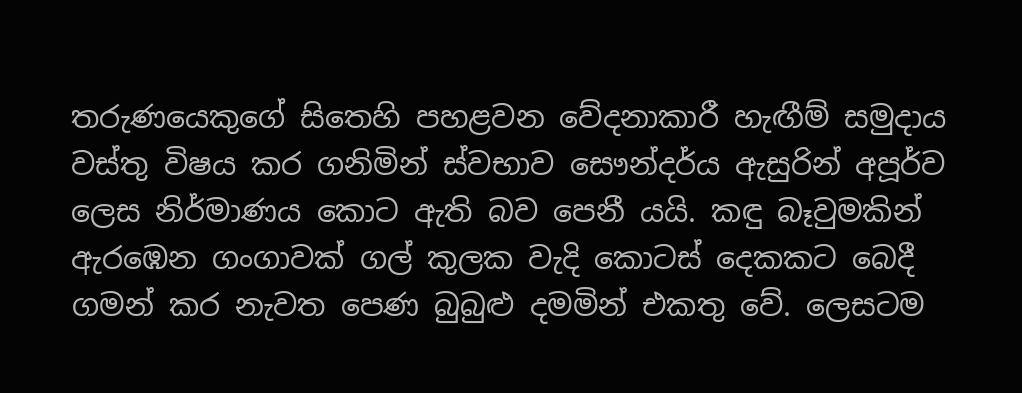තරුණයෙකුගේ සිතෙහි පහළවන වේදනාකාරී හැඟීම් සමුදාය වස්තු විෂය කර ගනිමින් ස්වභාව සෞන්දර්ය ඇසුරින් අපූර්ව ලෙස නිර්මාණය කොට ඇති බව පෙනී යයි. කඳු බෑවුමකින් ඇරඹෙන ගංගාවක් ගල් කුලක වැදි කොටස් දෙකකට බෙදී ගමන් කර නැවත පෙණ බුබුළු දමමින් එකතු වේ. ලෙසටම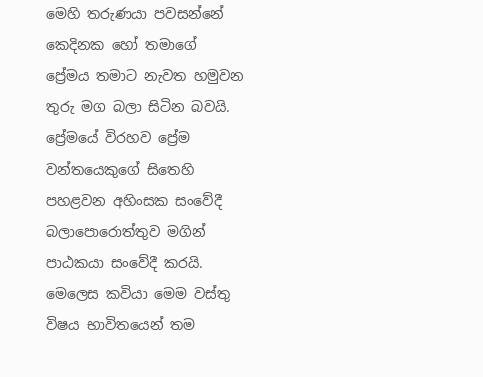මෙහි තරුණයා පවසන්නේ කෙදිනක හෝ තමාගේ ප්‍රේමය තමාට නැවත හමුවන තුරු මග බලා සිටින බවයි. ප්‍රේමයේ විරහව ප්‍රේම වන්තයෙකුගේ සිතෙහි පහළවන අහිංසක සංවේදී බලාපොරොත්තුව මගින් පාඨකයා සංවේදී කරයි. මෙලෙස කවියා මෙම වස්තු විෂය භාවිතයෙන් තම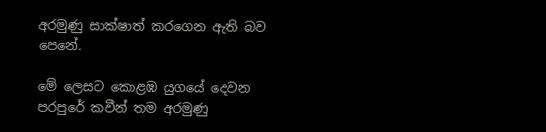අරමුණු සාක්ෂාත් කරගෙන ඇති බව පෙනේ.

මේ ලෙසට කොළඹ යුගයේ දෙවන පරපුරේ කවීන් තම අරමුණු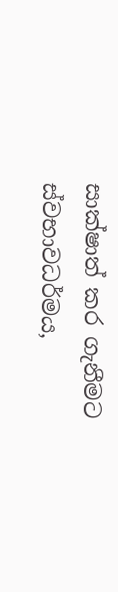සාක්ෂාත් කර ගැනීමට ස්වභාවධර්මය,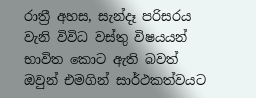රාත්‍රී අහස, සැන්දෑ පරිසරය වැනි විවිධ වස්තු විෂයයන් භාවිත කොට ඇති බවත් ඔවුන් එමගින් සාර්ථකත්වයට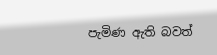පැමිණ ඇති බවත්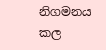නිගමනය කල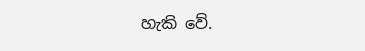හැකි වේ.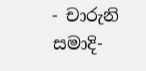- චාරුනි සමාදි-